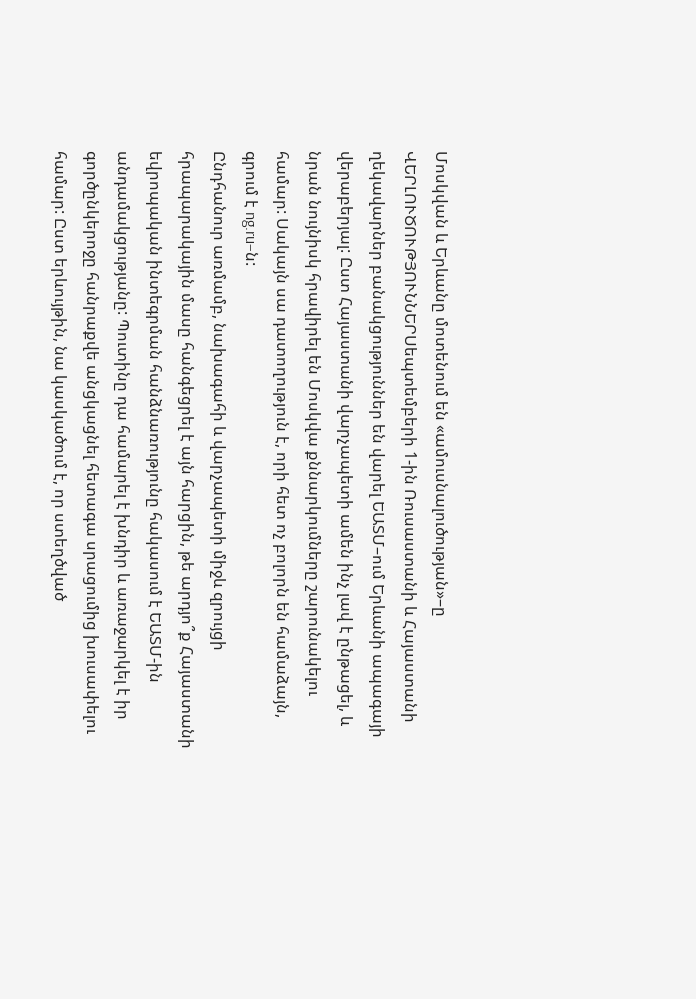Մոսկվան և Երևանը մոտենում են «ամուսնալուծության»–ը
ՎԵՐԼՈՒԾՈՒԹՅՈՒՆՆԵՐՍեպտեմբերի 1-ին Ռուսաստանի և Հայաստանի ղեկավարներ բանակցություններ են վարել ԵԱՏՄ–ում Երևանի ապագայի վերաբերյալ: Ըստ Հայաստանի վարչապետի ամեն ինչ լավ է ընթացել, և նրան նույնիսկ հրավիրել են Մոսկվա քննարկումները շարունակելու համար: Սակայն սա դատողություն է, որի հետ ոչ բոլորն են համաձայն, գրում է ng.ru–ն:
Ընդհանուր առմամբ, նախագահի և վարչապետի միջև զրույցի հրապարակային մասը հանգեցրել է այն հարցին, թե արդյո՞ք Հայաստանի եվրոպական ինտեգրման հանձնառությունը հակասում է ԵԱՏՄ-ին անդամակցությանը: Պուտինը դա համարել է խնդիր և առաջարկել է իր գործընկերոջը հանրաքվե անցկացնել հետագա սրացումից խուսափելու համար: Ըստ երևույթին, նա կասկածում է, որ ստեղծված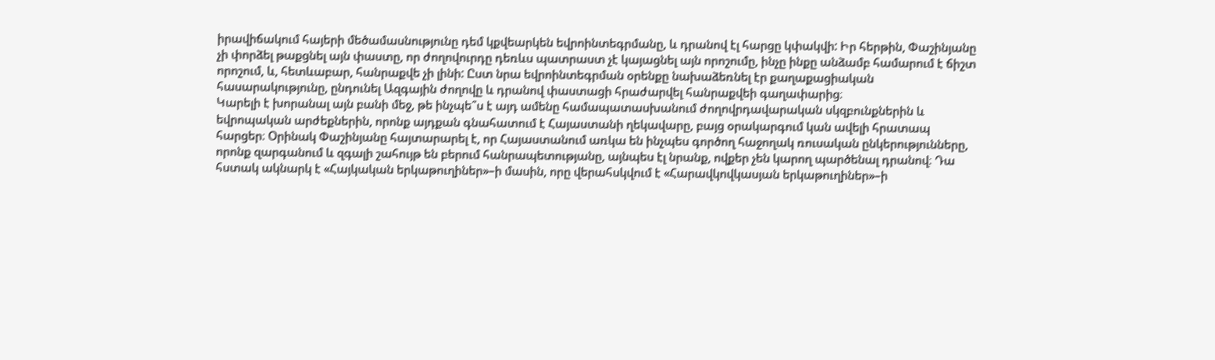իրավիճակում հայերի մեծամասնությունը դեմ կքվեարկեն եվրոինտեգրմանը, և դրանով էլ հարցը կփակվի: Իր հերթին, Փաշինյանը չի փորձել թաքցնել այն փաստը, որ ժողովուրդը դեռևս պատրաստ չէ կայացնել այն որոշումը, ինչը ինքը անձամբ համարում է ճիշտ որոշում, և, հետևաբար, հանրաքվե չի լինի: Ըստ նրա եվրոինտեգրման օրենքը նախաձեռնել էր քաղաքացիական հասարակությունը, ընդունել Ազգային ժողովը և դրանով փաստացի հրաժարվել հանրաքվեի գաղափարից։
Կարելի է խորանալ այն բանի մեջ, թե ինչպե՞ս է այդ ամենը համապատասխանում ժողովրդավարական սկզբունքներին և եվրոպական արժեքներին, որոնք այդքան գնահատում է Հայաստանի ղեկավարը, բայց օրակարգում կան ավելի հրատապ հարցեր։ Օրինակ Փաշինյանը հայտարարել է, որ Հայաստանում առկա են ինչպես գործող հաջողակ ռուսական ընկերությունները, որոնք զարգանում և զգալի շահույթ են բերում հանրապետությանը, այնպես էլ նրանք, ովքեր չեն կարող պարծենալ դրանով։ Դա հստակ ակնարկ է «Հայկական երկաթուղիներ»–ի մասին, որը վերահսկվում է «Հարավկովկասյան երկաթուղիներ»–ի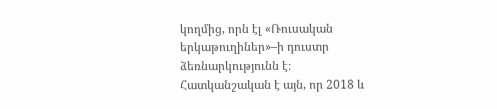կողմից, որն էլ «Ռուսական երկաթուղիներ»–ի դուստր ձեռնարկությունն է։
Հատկանշական է այն, որ 2018 և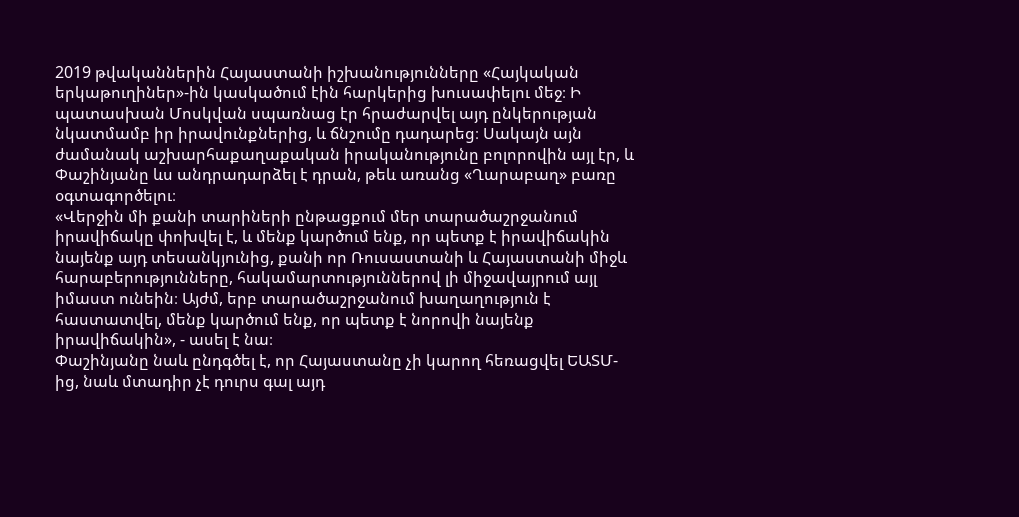2019 թվականներին Հայաստանի իշխանությունները «Հայկական երկաթուղիներ»-ին կասկածում էին հարկերից խուսափելու մեջ։ Ի պատասխան Մոսկվան սպառնաց էր հրաժարվել այդ ընկերության նկատմամբ իր իրավունքներից, և ճնշումը դադարեց։ Սակայն այն ժամանակ աշխարհաքաղաքական իրականությունը բոլորովին այլ էր, և Փաշինյանը ևս անդրադարձել է դրան, թեև առանց «Ղարաբաղ» բառը օգտագործելու։
«Վերջին մի քանի տարիների ընթացքում մեր տարածաշրջանում իրավիճակը փոխվել է, և մենք կարծում ենք, որ պետք է իրավիճակին նայենք այդ տեսանկյունից, քանի որ Ռուսաստանի և Հայաստանի միջև հարաբերությունները, հակամարտություններով լի միջավայրում այլ իմաստ ունեին։ Այժմ, երբ տարածաշրջանում խաղաղություն է հաստատվել, մենք կարծում ենք, որ պետք է նորովի նայենք իրավիճակին», - ասել է նա։
Փաշինյանը նաև ընդգծել է, որ Հայաստանը չի կարող հեռացվել ԵԱՏՄ-ից, նաև մտադիր չէ դուրս գալ այդ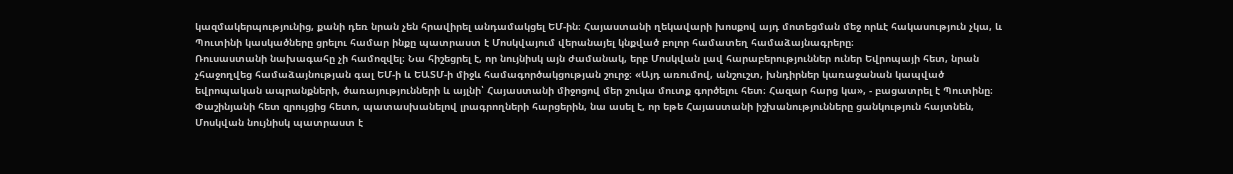կազմակերպությունից, քանի դեռ նրան չեն հրավիրել անդամակցել ԵՄ-ին։ Հայաստանի ղեկավարի խոսքով այդ մոտեցման մեջ որևէ հակասություն չկա, և Պուտինի կասկածները ցրելու համար ինքը պատրաստ է Մոսկվայում վերանայել կնքված բոլոր համատեղ համաձայնագրերը։
Ռուսաստանի նախագահը չի համոզվել։ Նա հիշեցրել է, որ նույնիսկ այն ժամանակ, երբ Մոսկվան լավ հարաբերություններ ուներ Եվրոպայի հետ, նրան չհաջողվեց համաձայնության գալ ԵՄ-ի և ԵԱՏՄ-ի միջև համագործակցության շուրջ։ «Այդ առումով, անշուշտ, խնդիրներ կառաջանան կապված եվրոպական ապրանքների, ծառայությունների և այլնի՝ Հայաստանի միջոցով մեր շուկա մուտք գործելու հետ։ Հազար հարց կա», - բացատրել է Պուտինը։ Փաշինյանի հետ զրույցից հետո, պատասխանելով լրագրողների հարցերին, նա ասել է, որ եթե Հայաստանի իշխանությունները ցանկություն հայտնեն, Մոսկվան նույնիսկ պատրաստ է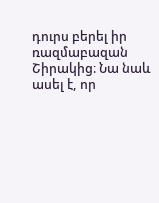դուրս բերել իր ռազմաբազան Շիրակից։ Նա նաև ասել է, որ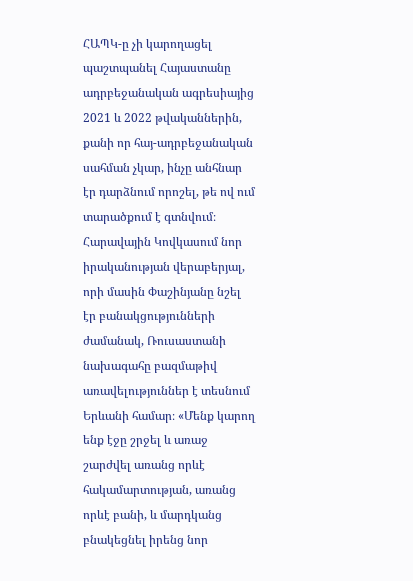ՀԱՊԿ-ը չի կարողացել պաշտպանել Հայաստանը ադրբեջանական ագրեսիայից 2021 և 2022 թվականներին, քանի որ հայ-ադրբեջանական սահման չկար, ինչը անհնար էր դարձնում որոշել, թե ով ում տարածքում է գտնվում։
Հարավային Կովկասում նոր իրականության վերաբերյալ, որի մասին Փաշինյանը նշել էր բանակցությունների ժամանակ, Ռուսաստանի նախագահը բազմաթիվ առավելություններ է տեսնում Երևանի համար։ «Մենք կարող ենք էջը շրջել և առաջ շարժվել առանց որևէ հակամարտության, առանց որևէ բանի, և մարդկանց բնակեցնել իրենց նոր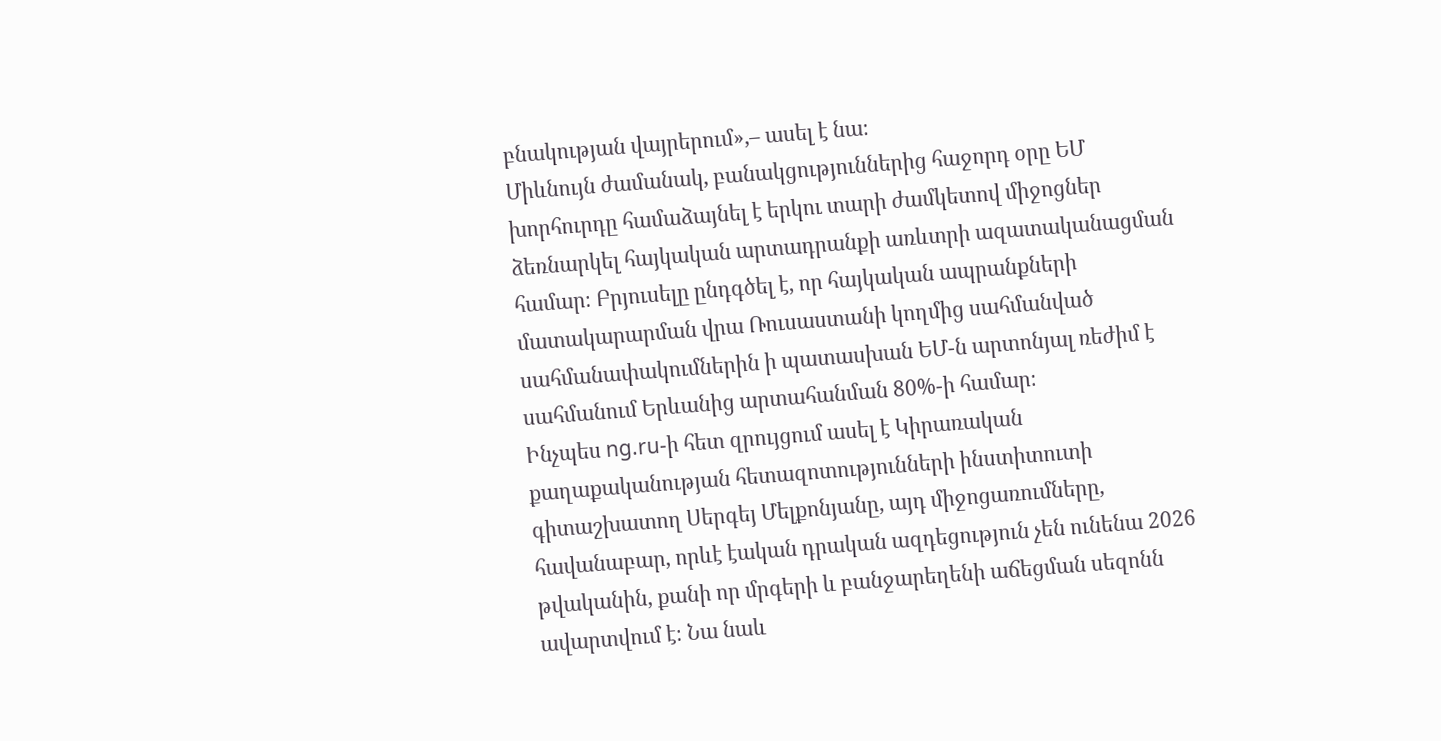բնակության վայրերում»,– ասել է նա։
Միևնույն ժամանակ, բանակցություններից հաջորդ օրը ԵՄ խորհուրդը համաձայնել է երկու տարի ժամկետով միջոցներ ձեռնարկել հայկական արտադրանքի առևտրի ազատականացման համար։ Բրյուսելը ընդգծել է, որ հայկական ապրանքների մատակարարման վրա Ռուսաստանի կողմից սահմանված սահմանափակումներին ի պատասխան ԵՄ-ն արտոնյալ ռեժիմ է սահմանում Երևանից արտահանման 80%-ի համար։
Ինչպես ng.ru-ի հետ զրույցում ասել է Կիրառական քաղաքականության հետազոտությունների ինստիտուտի գիտաշխատող Սերգեյ Մելքոնյանը, այդ միջոցառումները, հավանաբար, որևէ էական դրական ազդեցություն չեն ունենա 2026 թվականին, քանի որ մրգերի և բանջարեղենի աճեցման սեզոնն ավարտվում է։ Նա նաև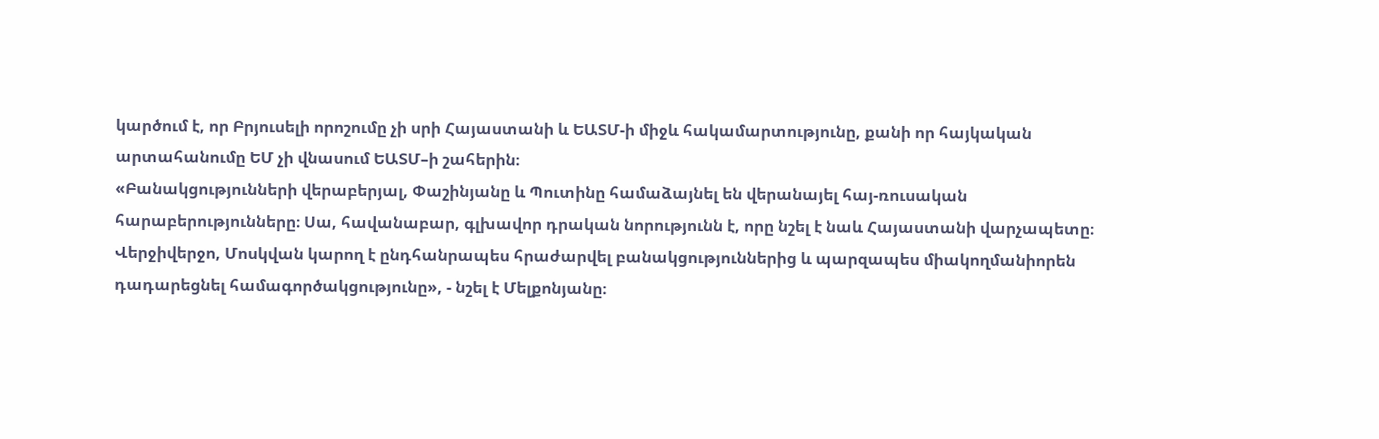կարծում է, որ Բրյուսելի որոշումը չի սրի Հայաստանի և ԵԱՏՄ-ի միջև հակամարտությունը, քանի որ հայկական արտահանումը ԵՄ չի վնասում ԵԱՏՄ–ի շահերին։
«Բանակցությունների վերաբերյալ, Փաշինյանը և Պուտինը համաձայնել են վերանայել հայ-ռուսական հարաբերությունները։ Սա, հավանաբար, գլխավոր դրական նորությունն է, որը նշել է նաև Հայաստանի վարչապետը։ Վերջիվերջո, Մոսկվան կարող է ընդհանրապես հրաժարվել բանակցություններից և պարզապես միակողմանիորեն դադարեցնել համագործակցությունը», - նշել է Մելքոնյանը։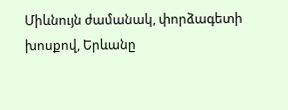Միևնույն ժամանակ, փորձագետի խոսքով, Երևանը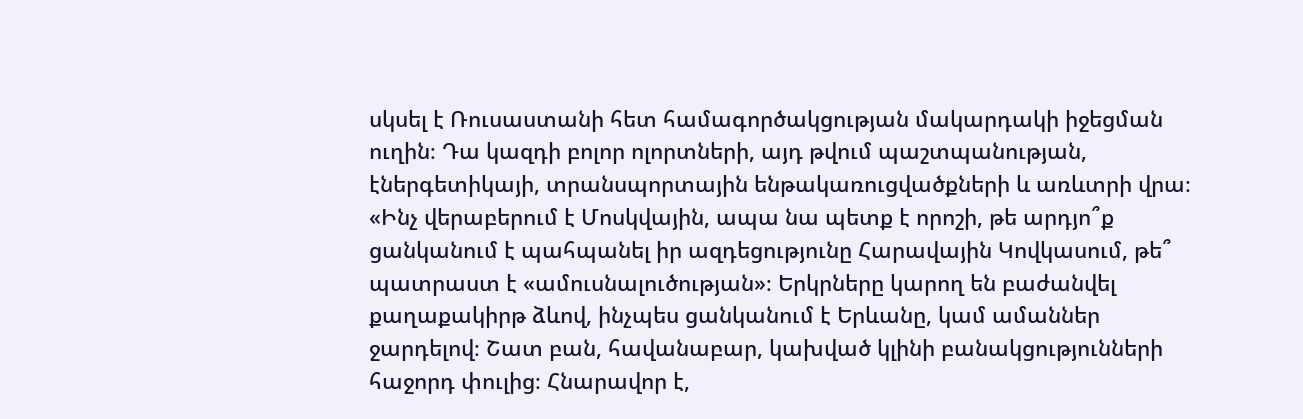սկսել է Ռուսաստանի հետ համագործակցության մակարդակի իջեցման ուղին։ Դա կազդի բոլոր ոլորտների, այդ թվում պաշտպանության, էներգետիկայի, տրանսպորտային ենթակառուցվածքների և առևտրի վրա։ «Ինչ վերաբերում է Մոսկվային, ապա նա պետք է որոշի, թե արդյո՞ք ցանկանում է պահպանել իր ազդեցությունը Հարավային Կովկասում, թե՞ պատրաստ է «ամուսնալուծության»։ Երկրները կարող են բաժանվել քաղաքակիրթ ձևով, ինչպես ցանկանում է Երևանը, կամ ամաններ ջարդելով։ Շատ բան, հավանաբար, կախված կլինի բանակցությունների հաջորդ փուլից։ Հնարավոր է,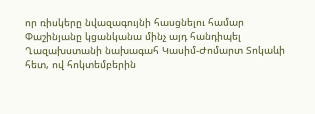որ ռիսկերը նվազագույնի հասցնելու համար Փաշինյանը կցանկանա մինչ այդ հանդիպել Ղազախստանի նախագահ Կասիմ-Ժոմարտ Տոկաևի հետ, ով հոկտեմբերին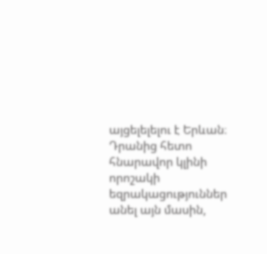այցելելելու է Երևան։ Դրանից հետո հնարավոր կլինի որոշակի եզրակացություններ անել այն մասին,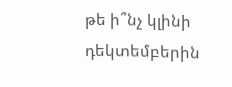թե ի՞նչ կլինի դեկտեմբերին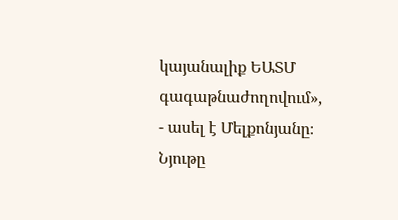կայանալիք ԵԱՏՄ գագաթնաժողովում», - ասել է Մելքոնյանը։
Նյութը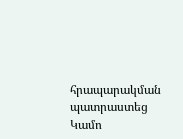հրապարակման պատրաստեց Կամո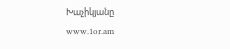Խաչիկյանը
www.1or.am